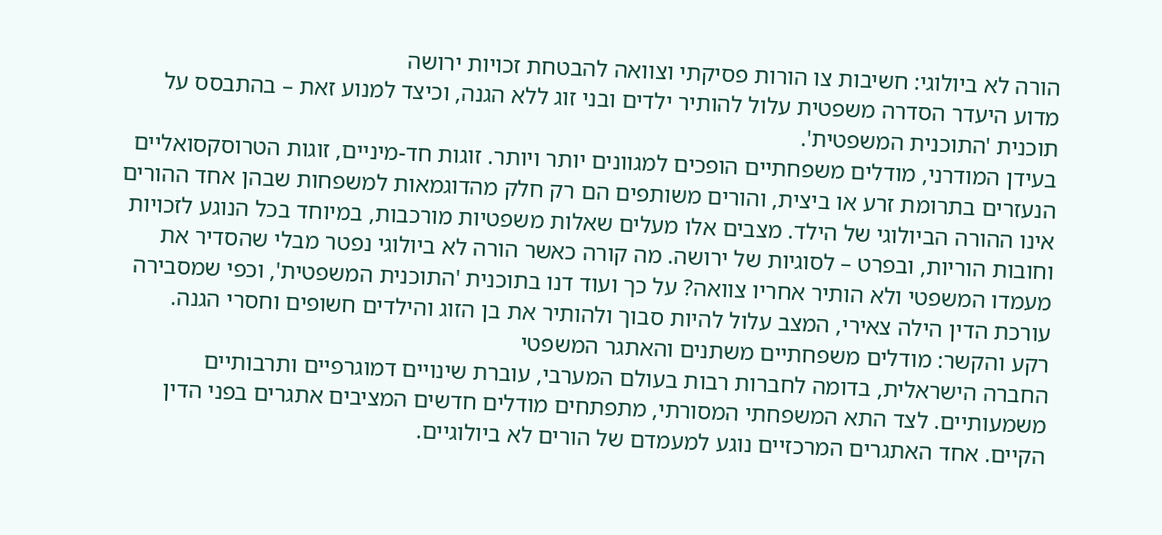הורה לא ביולוגי: חשיבות צו הורות פסיקתי וצוואה להבטחת זכויות ירושה
מדוע היעדר הסדרה משפטית עלול להותיר ילדים ובני זוג ללא הגנה, וכיצד למנוע זאת – בהתבסס על תוכנית 'התוכנית המשפטית'.
בעידן המודרני, מודלים משפחתיים הופכים למגוונים יותר ויותר. זוגות חד-מיניים, זוגות הטרוסקסואליים הנעזרים בתרומת זרע או ביצית, והורים משותפים הם רק חלק מהדוגמאות למשפחות שבהן אחד ההורים אינו ההורה הביולוגי של הילד. מצבים אלו מעלים שאלות משפטיות מורכבות, במיוחד בכל הנוגע לזכויות וחובות הוריות, ובפרט – לסוגיות של ירושה. מה קורה כאשר הורה לא ביולוגי נפטר מבלי שהסדיר את מעמדו המשפטי ולא הותיר אחריו צוואה? על כך ועוד דנו בתוכנית 'התוכנית המשפטית', וכפי שמסבירה עורכת הדין הילה צאירי, המצב עלול להיות סבוך ולהותיר את בן הזוג והילדים חשופים וחסרי הגנה.
רקע והקשר: מודלים משפחתיים משתנים והאתגר המשפטי
החברה הישראלית, בדומה לחברות רבות בעולם המערבי, עוברת שינויים דמוגרפיים ותרבותיים משמעותיים. לצד התא המשפחתי המסורתי, מתפתחים מודלים חדשים המציבים אתגרים בפני הדין הקיים. אחד האתגרים המרכזיים נוגע למעמדם של הורים לא ביולוגיים.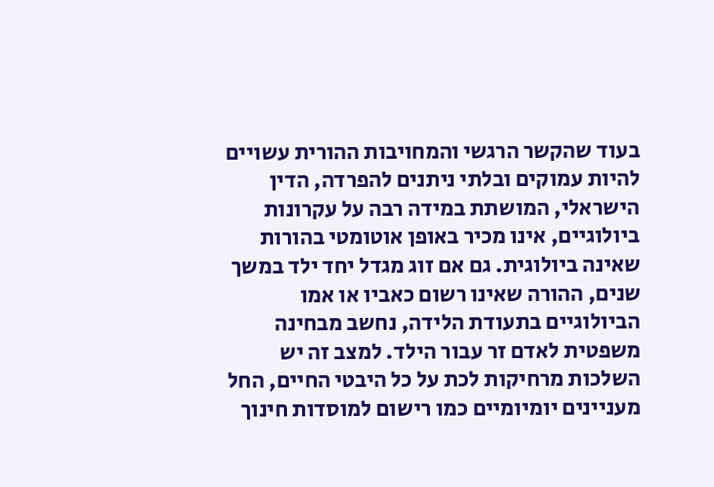בעוד שהקשר הרגשי והמחויבות ההורית עשויים להיות עמוקים ובלתי ניתנים להפרדה, הדין הישראלי, המושתת במידה רבה על עקרונות ביולוגיים, אינו מכיר באופן אוטומטי בהורות שאינה ביולוגית. גם אם זוג מגדל יחד ילד במשך שנים, ההורה שאינו רשום כאביו או אמו הביולוגיים בתעודת הלידה, נחשב מבחינה משפטית לאדם זר עבור הילד. למצב זה יש השלכות מרחיקות לכת על כל היבטי החיים, החל מעניינים יומיומיים כמו רישום למוסדות חינוך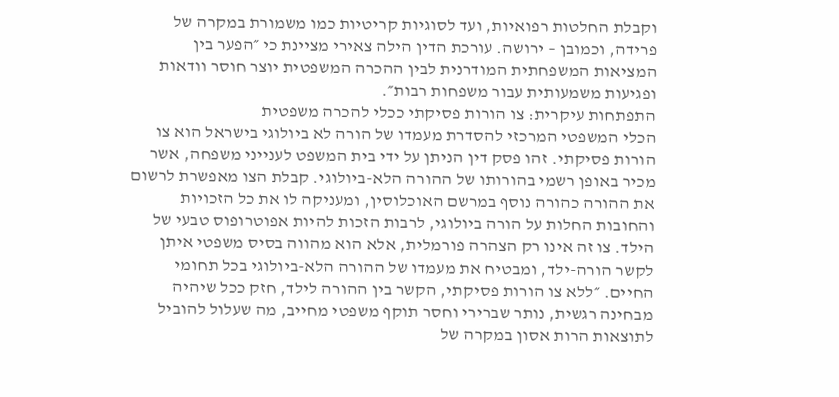וקבלת החלטות רפואיות, ועד לסוגיות קריטיות כמו משמורת במקרה של פרידה, וכמובן – ירושה. עורכת הדין הילה צאירי מציינת כי ״הפער בין המציאות המשפחתית המודרנית לבין ההכרה המשפטית יוצר חוסר וודאות ופגיעות משמעותית עבור משפחות רבות״.
התפתחות עיקרית: צו הורות פסיקתי ככלי להכרה משפטית
הכלי המשפטי המרכזי להסדרת מעמדו של הורה לא ביולוגי בישראל הוא צו הורות פסיקתי. זהו פסק דין הניתן על ידי בית המשפט לענייני משפחה, אשר מכיר באופן רשמי בהורותו של ההורה הלא-ביולוגי. קבלת הצו מאפשרת לרשום את ההורה כהורה נוסף במרשם האוכלוסין, ומעניקה לו את כל הזכויות והחובות החלות על הורה ביולוגי, לרבות הזכות להיות אפוטרופוס טבעי של הילד. צו זה אינו רק הצהרה פורמלית, אלא הוא מהווה בסיס משפטי איתן לקשר הורה-ילד, ומבטיח את מעמדו של ההורה הלא-ביולוגי בכל תחומי החיים. ״ללא צו הורות פסיקתי, הקשר בין ההורה לילד, חזק ככל שיהיה מבחינה רגשית, נותר שברירי וחסר תוקף משפטי מחייב, מה שעלול להוביל לתוצאות הרות אסון במקרה של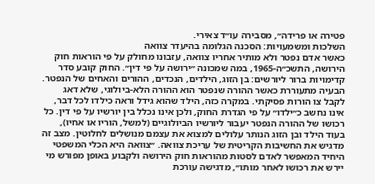פטירה או פרידה״, מסבירה עו״ד צאירי.
השלכות ומשמעויות: הסכנה הגלומה בהיעדר צוואה
כאשר אדם נפטר ולא מותיר אחריו צוואה, עזבונו מחולק על פי הוראות חוק הירושה, התשכ״ה-1965, במה שמכונה ״ירושה על פי דין״. החוק קובע סדר קדימויות ברור ליורשים: בן הזוג, הילדים, הנכדים, ההורים והאחים של הנפטר. הבעיה מתעוררת כאשר ההורה שנפטר הוא ההורה הלא-ביולוגי, שלא דאג לקבל צו הורות פסיקתי. במקרה כזה, הילד שהוא גידל וראה כילדו לכל דבר, אינו נחשב כ״ילדו״ על פי הגדרת החוק, ולכן אינו נכלל בין יורשיו על פי דין. כל רכושו של ההורה הנפטר יעבור ליורשיו הביולוגיים (למשל, הוריו או אחיו), בעוד הילד ובן הזוג הנותר עלולים למצוא את עצמם מנושלים לחלוטין. מצב זה מדגיש את החשיבות הקריטית של עריכת צוואה. ״צוואה היא הכלי המשפטי היחיד המאפשר לאדם לסטות מהוראות חוק הירושה ולקבוע באופן מפורש מי יירש את רכושו לאחר מותו״, מדגישה עורכת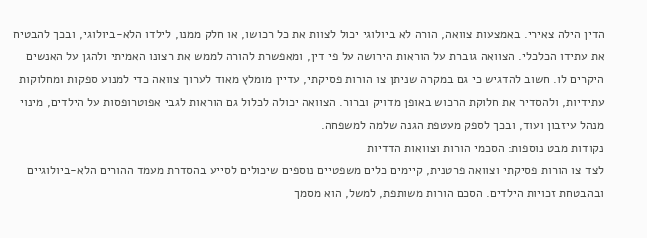הדין הילה צאירי. באמצעות צוואה, הורה לא ביולוגי יכול לצוות את כל רכושו, או חלק ממנו, לילדו הלא-ביולוגי, ובכך להבטיח את עתידו הכלכלי. הצוואה גוברת על הוראות הירושה על פי דין, ומאפשרת להורה לממש את רצונו האמיתי ולהגן על האנשים היקרים לו. חשוב להדגיש כי גם במקרה שניתן צו הורות פסיקתי, עדיין מומלץ מאוד לערוך צוואה כדי למנוע ספקות ומחלוקות עתידיות, ולהסדיר את חלוקת הרכוש באופן מדויק וברור. הצוואה יכולה לכלול גם הוראות לגבי אפוטרופסות על הילדים, מינוי מנהל עיזבון ועוד, ובכך לספק מעטפת הגנה שלמה למשפחה.
נקודות מבט נוספות: הסכמי הורות וצוואות הדדיות
לצד צו הורות פסיקתי וצוואה פרטנית, קיימים כלים משפטיים נוספים שיכולים לסייע בהסדרת מעמד ההורים הלא-ביולוגיים ובהבטחת זכויות הילדים. הסכם הורות משותפת, למשל, הוא מסמך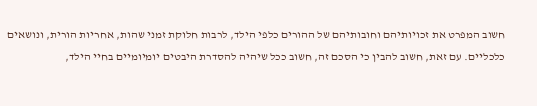חשוב המפרט את זכויותיהם וחובותיהם של ההורים כלפי הילד, לרבות חלוקת זמני שהות, אחריות הורית, ונושאים כלכליים. עם זאת, חשוב להבין כי הסכם זה, חשוב ככל שיהיה להסדרת היבטים יומיומיים בחיי הילד,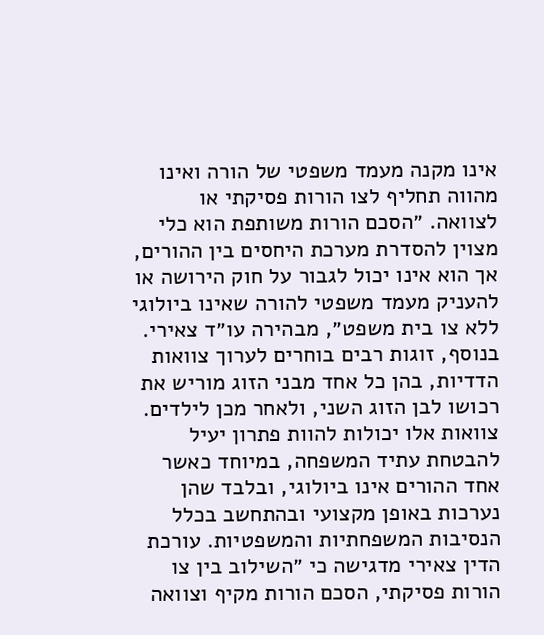אינו מקנה מעמד משפטי של הורה ואינו מהווה תחליף לצו הורות פסיקתי או לצוואה. ״הסכם הורות משותפת הוא כלי מצוין להסדרת מערכת היחסים בין ההורים, אך הוא אינו יכול לגבור על חוק הירושה או להעניק מעמד משפטי להורה שאינו ביולוגי ללא צו בית משפט״, מבהירה עו״ד צאירי. בנוסף, זוגות רבים בוחרים לערוך צוואות הדדיות, בהן כל אחד מבני הזוג מוריש את רכושו לבן הזוג השני, ולאחר מכן לילדים. צוואות אלו יכולות להוות פתרון יעיל להבטחת עתיד המשפחה, במיוחד כאשר אחד ההורים אינו ביולוגי, ובלבד שהן נערכות באופן מקצועי ובהתחשב בכלל הנסיבות המשפחתיות והמשפטיות. עורכת הדין צאירי מדגישה כי ״השילוב בין צו הורות פסיקתי, הסכם הורות מקיף וצוואה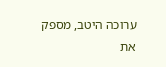ערוכה היטב, מספק את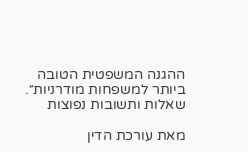ההגנה המשפטית הטובה ביותר למשפחות מודרניות״.
שאלות ותשובות נפוצות

מאת עורכת הדין